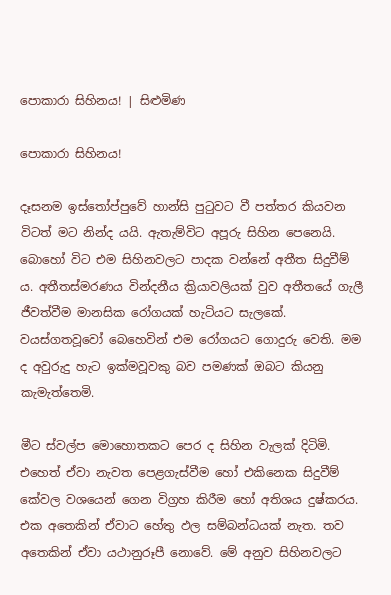පොකාරා සිහිනය! | සිළුමිණ

පොකාරා සිහිනය!

දෑසනම ඉස්තෝප්පුවේ හාන්සි පුටුවට වී පත්තර කියවන විටත් මට නින්ද යයි. ඇතැම්විට අපූරු සිහින පෙනෙයි. බොහෝ විට එම සිහිනවලට පාදක වන්නේ අතීත සිදුවීම් ය. අතීතස්මරණය වින්දනීය ක්‍රියාවලියක් වුව අතීතයේ ගැලී ජීවත්වීම මානසික රෝගයක් හැටියට සැලකේ. වයස්ගතවූවෝ බෙහෙවින් එම රෝගයට ගොදුරු වෙති. මම ද අවුරුදු හැට ඉක්මවූවකු බව පමණක් ඔබට කියනු කැමැත්තෙමි.

මීට ස්වල්ප මොහොතකට පෙර ද සිහින වැලක් දිටිමි. එහෙත් ඒවා නැවත පෙළගැස්වීම හෝ එකිනෙක සිදුවීම් කේවල වශයෙන් ගෙන විග්‍රහ කිරීම හෝ අතිශය දුෂ්කරය. එක අතෙකින් ඒවාට හේතු ඵල සම්බන්ධයක් නැත. තව අතෙකින් ඒවා යථානුරූපී නොවේ. මේ අනුව සිහිනවලට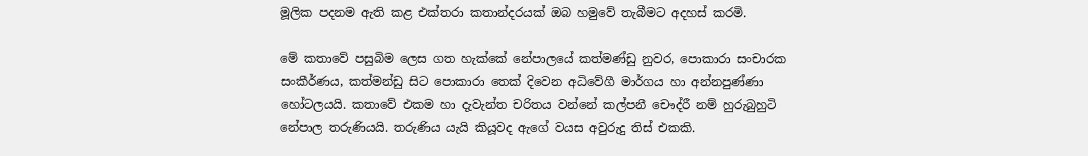මූලික පදනම ඇති කළ එක්තරා කතාන්දරයක් ඔබ හමුවේ තැබීමට අදහස් කරමි.

මේ කතාවේ පසුබිම ලෙස ගත හැක්කේ නේපාලයේ කත්මණ්ඩු නුවර, පොකාරා සංචාරක සංකීර්ණය, කත්මන්ඩු සිට පොකාරා තෙක් දිවෙන අධිවේගී මාර්ගය හා අන්නපුණ්ණා හෝටලයයි. කතාවේ එකම හා දැවැන්ත චරිතය වන්නේ කල්පනී චෞද්රී නම් හුරුබුහුටි නේපාල තරුණියයි. තරුණිය යැයි කියූවද ඇගේ වයස අවුරුදු තිස් එකකි.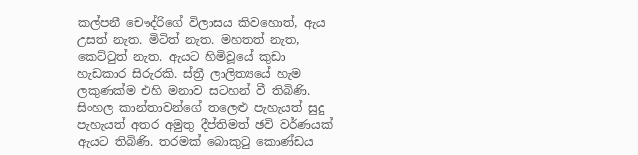කල්පනී චෞද්රිගේ විලාසය කිවහොත්, ඇය උසත් නැත. මිටිත් නැත. මහතත් නැත, කෙට්ටුත් නැත. ඇයට හිමිවූයේ කුඩා හැඩකාර සිරුරකි. ස්ත්‍රී ලාලිත්‍යයේ හැම ලකුණක්ම එහි මනාව සටහන් වී තිබිණි. සිංහල කාන්තාවන්ගේ තලෙළු පැහැයත් සුදු පැහැයත් අතර අමුතු දීප්තිමත් ඡවි වර්ණයක් ඇයට තිබිණි. තරමක් බොකුටු කොණ්ඩය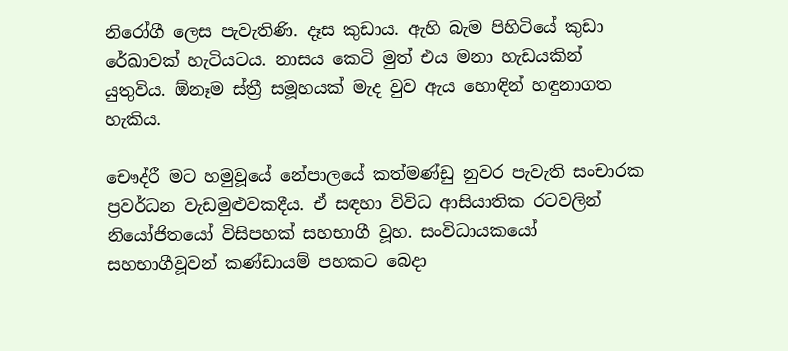නිරෝගී ලෙස පැවැතිණි. දෑස කුඩාය. ඇහි බැම පිහිටියේ කුඩා රේඛාවක් හැටියටය. නාසය කෙටි මුත් එය මනා හැඩයකින් යුතුවිය. ඕනෑම ස්ත්‍රී සමූහයක් මැද වුව ඇය හොඳින් හඳුනාගත හැකිය.

චෞද්රී මට හමුවූයේ නේපාලයේ කත්මණ්ඩු නුවර පැවැති සංචාරක ප්‍රවර්ධන වැඩමුළුවකදීය. ඒ සඳහා විවිධ ආසියාතික රටවලින් නියෝජිතයෝ විසිපහක් සහභාගී වූහ. සංවිධායකයෝ සහභාගීවූවන් කණ්ඩායම් පහකට බෙදා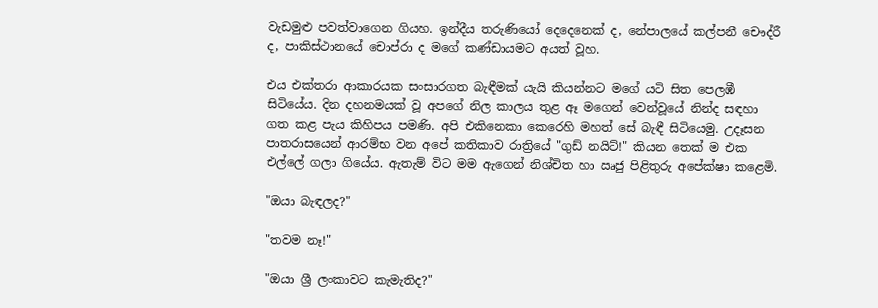වැඩමුළු පවත්වාගෙන ගියහ. ඉන්දීය තරුණියෝ දෙදෙනෙක් ද, නේපාලයේ කල්පනී චෞද්රී ද, පාකිස්ථානයේ චොප්රා ද මගේ කණ්ඩායමට අයත් වූහ.

එය එක්තරා ආකාරයක සංසාරගත බැඳීමක් යැයි කියන්නට මගේ යටි සිත පෙලඹී සිටියේය. දින දහනමයක් වූ අපගේ නිල කාලය තුළ ඈ මගෙන් වෙන්වූයේ නින්ද සඳහා ගත කළ පැය කිහිපය පමණි. අපි එකිනෙකා කෙරෙහි මහත් සේ බැඳී සිටියෙමු. උදෑසන පාතරාසයෙන් ආරම්භ වන අපේ කතිකාව රාත්‍රියේ "ගුඩ් නයිට්!" කියන තෙක් ම එක එල්ලේ ගලා ගියේය. ඇතැම් විට මම ඇගෙන් නිශ්චිත හා ඍජු පිළිතුරු අපේක්ෂා කළෙමි.

"ඔයා බැඳලද?"

"තවම නෑ!"

"ඔයා ශ්‍රී ලංකාවට කැමැතිද?"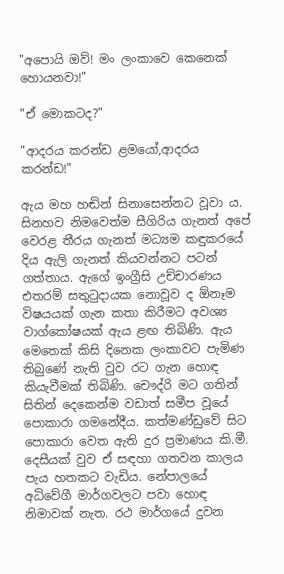"අපොයි ඔව්! මං ලංකාවෙ කෙනෙක් හොයනවා!"

"ඒ මොකටද?"

"ආදරය කරන්ඩ ළමයෝ,ආදරය කරන්ඩ!"

ඇය මහ හඬින් සිනාසෙන්නට වූවා ය. සිනහව නිමවෙත්ම සීගිරිය ගැනත් අපේ වෙරළ තීරය ගැනත් මධ්‍යම කඳුකරයේ දිය ඇලි ගැනත් කියවන්නට පටන් ගත්තාය. ඇගේ ඉංග්‍රීසි උච්චාරණය එතරම් සතුටුදායක නොවූව ද ඕනෑම විෂයයක් ගැන කතා කිරීමට අවශ්‍ය වාග්කෝෂයක් ඇය ළඟ තිබිණි. ඇය මෙතෙක් කිසි දිනෙක ලංකාවට පැමිණ තිබුණේ නැති වුව රට ගැන හොඳ කියැවීමක් තිබිණි. චෞද්රි මට ගතින් සිතින් දෙකෙන්ම වඩාත් සමීප වූයේ පොකාරා ගමනේදීය. කත්මණ්ඩුවේ සිට පොකාරා වෙත ඇති දුර ප්‍රමාණය කි.මී. දෙසීයක් වුව ඒ සඳහා ගතවන කාලය පැය හතකට වැඩිය. නේපාලයේ අධිවේගී මාර්ගවලට පවා හොඳ නිමාවක් නැත. රථ මාර්ගයේ දුවන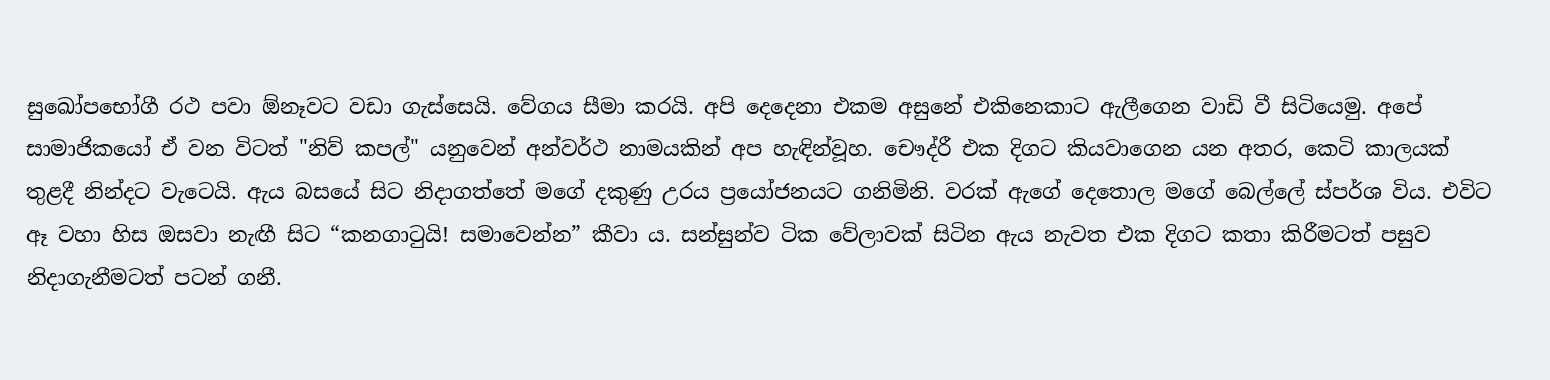සුඛෝපභෝගී රථ පවා ඕනෑවට වඩා ගැස්සෙයි. වේගය සීමා කරයි. අපි දෙදෙනා එකම අසුනේ එකිනෙකාට ඇලීගෙන වාඩි වී සිටියෙමු. අපේ සාමාජිකයෝ ඒ වන විටත් "නිව් කපල්" යනුවෙන් අන්වර්ථ නාමයකින් අප හැඳින්වූහ. චෞද්රී එක දිගට කියවාගෙන යන අතර, කෙටි කාලයක් තුළදී නින්දට වැටෙයි. ඇය බසයේ සිට නිදාගත්තේ මගේ දකුණු උරය ප්‍රයෝජනයට ගනිමිනි. වරක් ඇගේ දෙතොල මගේ බෙල්ලේ ස්පර්ශ විය. එවිට ඈ වහා හිස ඔසවා නැඟී සිට “කනගාටුයි! සමාවෙන්න” කීවා ය. සන්සුන්ව ටික වේලාවක් සිටින ඇය නැවත එක දිගට කතා කිරීමටත් පසුව නිදාගැනීමටත් පටන් ගනී.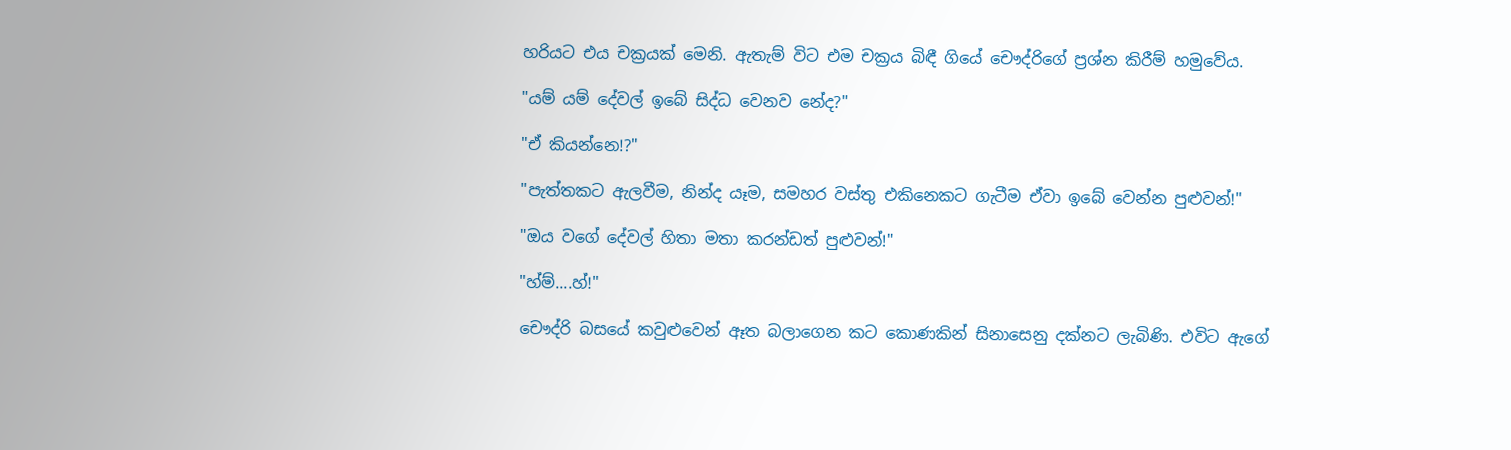හරියට එය චක්‍රයක් මෙනි. ඇතැම් විට එම චක්‍රය බිඳී ගියේ චෞද්රිගේ ප්‍රශ්න කිරීම් හමුවේය.

"යම් යම් දේවල් ඉබේ සිද්ධ වෙනව නේද?"

"ඒ කියන්නෙ!?"

"පැත්තකට ඇලවීම, නින්ද යෑම, සමහර වස්තු එකිනෙකට ගැටීම ඒවා ඉබේ වෙන්න පුළුවන්!"

"ඔය වගේ දේවල් හිතා මතා කරන්ඩත් පුළුවන්!"

"හ්ම්....හ්!"

චෞද්රි බසයේ කවුළුවෙන් ඈත බලාගෙන කට කොණකින් සිනාසෙනු දක්නට ලැබිණි. එවිට ඇගේ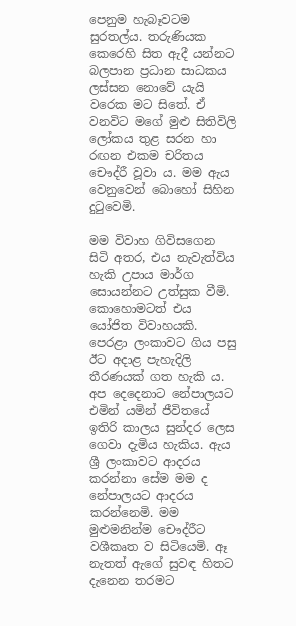පෙනුම හැබෑවටම සුරතල්ය. තරුණියක කෙරෙහි සිත ඇදී යන්නට බලපාන ප්‍රධාන සාධකය ලස්සන නොවේ යැයි වරෙක මට සිතේ. ඒ වනවිට මගේ මුළු සිතිවිලි ලෝකය තුළ සරන හා රඟන එකම චරිතය චෞද්රී වූවා ය. මම ඇය වෙනුවෙන් බොහෝ සිහින දුටුවෙමි.

මම විවාහ ගිවිසගෙන සිටි අතර, එය නැවැත්විය හැකි උපාය මාර්ග සොයන්නට උත්සුක වීමි. කොහොමටත් එය යෝජිත විවාහයකි. පෙරළා ලංකාවට ගිය පසු ඊට අදාළ පැහැදිලි තීරණයක් ගත හැකි ය. අප දෙදෙනාට නේපාලයට එමින් යමින් ජීවිතයේ ඉතිරි කාලය සුන්දර ලෙස ගෙවා දැමිය හැකිය. ඇය ශ්‍රී ලංකාවට ආදරය කරන්නා සේම මම ද නේපාලයට ආදරය කරන්නෙමි. මම මුළුමනින්ම චෞද්රීට වශීකෘත ව සිටියෙමි. ඈ නැතත් ඇගේ සුවඳ හිතට දැනෙන තරමට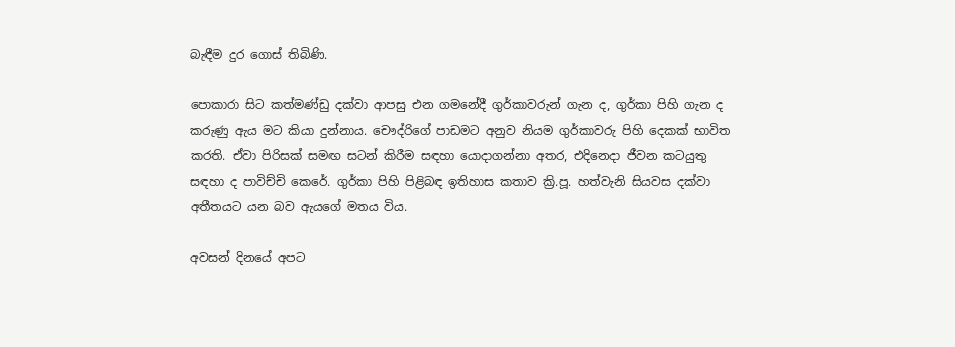බැඳීම දුර ගොස් තිබිණි.

පොකාරා සිට කත්මණ්ඩු දක්වා ආපසු එන ගමනේදී ගුර්කාවරුන් ගැන ද, ගුර්කා පිහි ගැන ද කරුණු ඇය මට කියා දුන්නාය. චෞද්රිගේ පාඩමට අනුව නියම ගුර්කාවරු පිහි දෙකක් භාවිත කරති. ඒවා පිරිසක් සමඟ සටන් කිරීම සඳහා යොදාගන්නා අතර, එදිනෙදා ජීවන කටයුතු සඳහා ද පාවිච්චි කෙරේ. ගුර්කා පිහි පිළිබඳ ඉතිහාස කතාව ක්‍රි.පූ. හත්වැනි සියවස දක්වා අතීතයට යන බව ඇයගේ මතය විය.

අවසන් දිනයේ අපට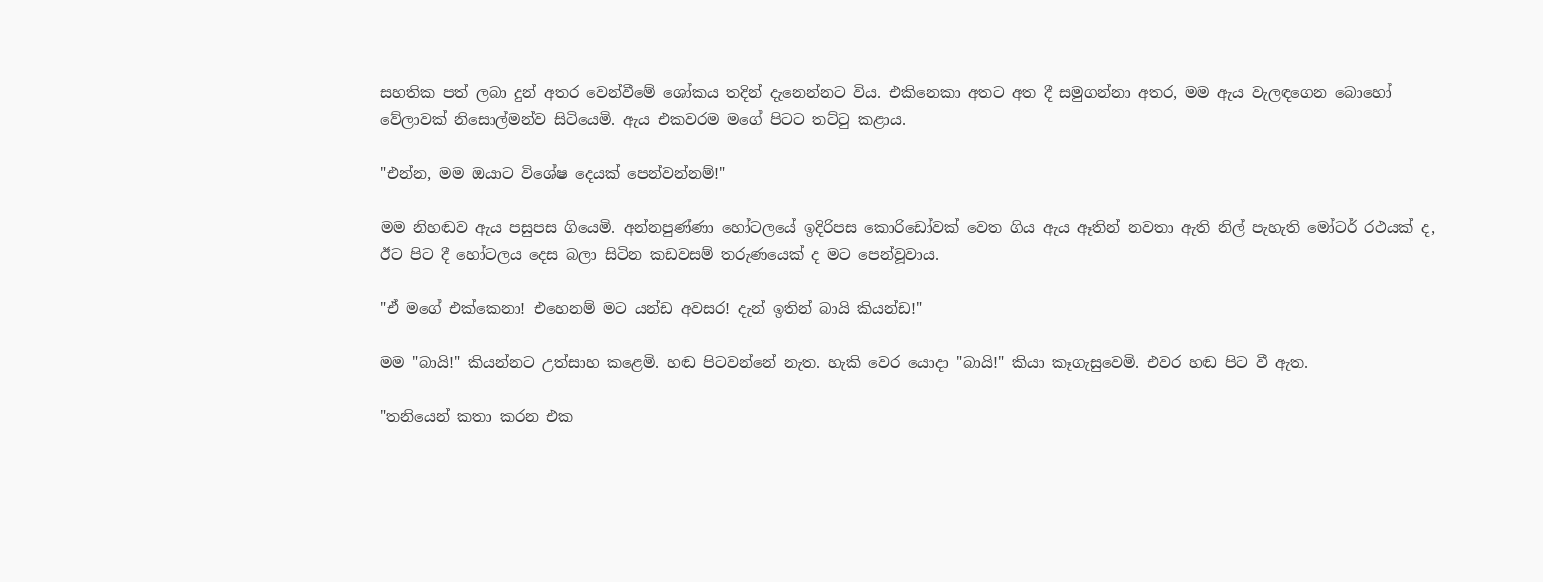සහතික පත් ලබා දුන් අතර වෙන්වීමේ ශෝකය තදින් දැනෙන්නට විය. එකිනෙකා අතට අත දී සමුගන්නා අතර, මම ඇය වැලඳගෙන බොහෝ වේලාවක් නිසොල්මන්ව සිටියෙමි. ඇය එකවරම මගේ පිටට තට්ටු කළාය.

"එන්න, මම ඔයාට විශේෂ දෙයක් පෙන්වන්නම්!"

මම නිහඬව ඇය පසුපස ගියෙමි. අන්නපුණ්ණා හෝටලයේ ඉදිරිපස කොරිඩෝවක් වෙත ගිය ඇය ඈතින් නවතා ඇති නිල් පැහැති මෝටර් රථයක් ද, ඊට පිට දී හෝටලය දෙස බලා සිටින කඩවසම් තරුණයෙක් ද මට පෙන්වූවාය.

"ඒ මගේ එක්කෙනා! එහෙනම් මට යන්ඩ අවසර! දැන් ඉතින් බායි කියන්ඩ!"

මම "බායි!" කියන්නට උත්සාහ කළෙමි. හඬ පිටවන්නේ නැත. හැකි වෙර යොදා "බායි!" කියා කෑගැසුවෙමි. එවර හඬ පිට වී ඇත.

"තනියෙන් කතා කරන එක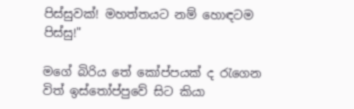පිස්සුවක්! මහත්තයට නම් හොඳටම පිස්සු!"

මගේ බිරිය තේ කෝප්පයක් ද රැගෙන විත් ඉස්තෝප්පුවේ සිට කියා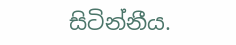සිටින්නීය.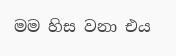මම හිස වනා එය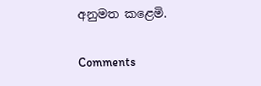අනුමත කළෙමි.

Comments